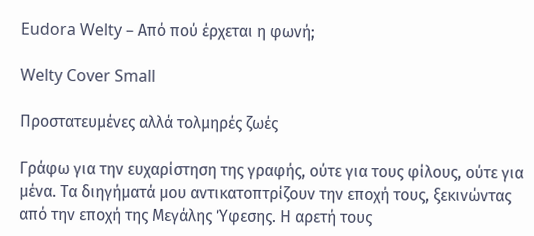Eudora Welty – Από πού έρχεται η φωνή;

Welty Cover Small

Προστατευμένες αλλά τολμηρές ζωές

Γράφω για την ευχαρίστηση της γραφής, ούτε για τους φίλους, ούτε για μένα. Τα διηγήματά μου αντικατοπτρίζουν την εποχή τους, ξεκινώντας από την εποχή της Μεγάλης Ύφεσης. Η αρετή τους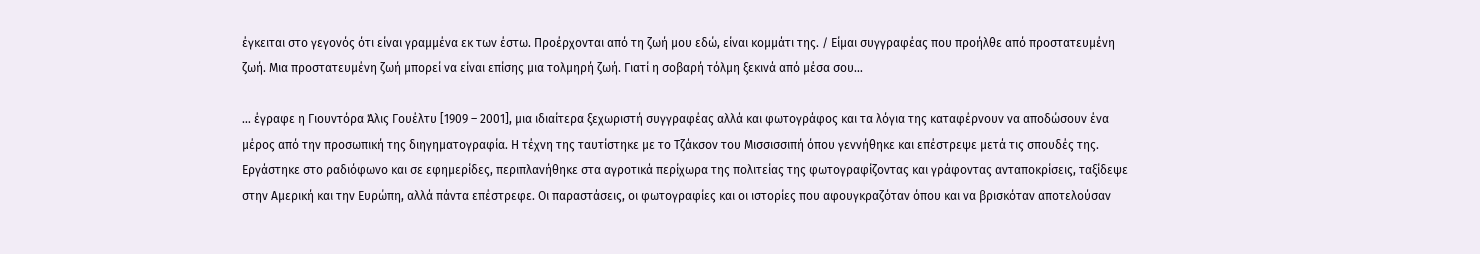έγκειται στο γεγονός ότι είναι γραμμένα εκ των έστω. Προέρχονται από τη ζωή μου εδώ, είναι κομμάτι της. / Είμαι συγγραφέας που προήλθε από προστατευμένη ζωή. Μια προστατευμένη ζωή μπορεί να είναι επίσης μια τολμηρή ζωή. Γιατί η σοβαρή τόλμη ξεκινά από μέσα σου…

… έγραφε η Γιουντόρα Άλις Γουέλτυ [1909 – 2001], μια ιδιαίτερα ξεχωριστή συγγραφέας αλλά και φωτογράφος και τα λόγια της καταφέρνουν να αποδώσουν ένα μέρος από την προσωπική της διηγηματογραφία. Η τέχνη της ταυτίστηκε με το Τζάκσον του Μισσισσιπή όπου γεννήθηκε και επέστρεψε μετά τις σπουδές της. Εργάστηκε στο ραδιόφωνο και σε εφημερίδες, περιπλανήθηκε στα αγροτικά περίχωρα της πολιτείας της φωτογραφίζοντας και γράφοντας ανταποκρίσεις, ταξίδεψε στην Αμερική και την Ευρώπη, αλλά πάντα επέστρεφε. Οι παραστάσεις, οι φωτογραφίες και οι ιστορίες που αφουγκραζόταν όπου και να βρισκόταν αποτελούσαν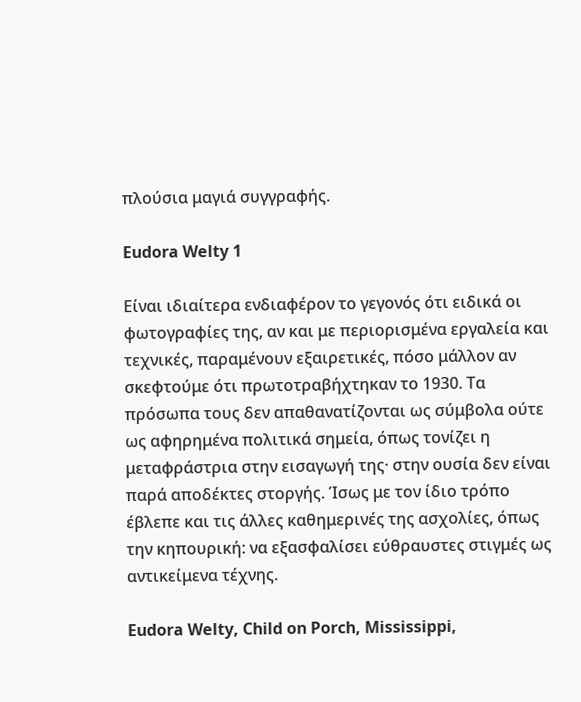πλούσια μαγιά συγγραφής.

Eudora Welty 1

Είναι ιδιαίτερα ενδιαφέρον το γεγονός ότι ειδικά οι φωτογραφίες της, αν και με περιορισμένα εργαλεία και τεχνικές, παραμένουν εξαιρετικές, πόσο μάλλον αν σκεφτούμε ότι πρωτοτραβήχτηκαν το 1930. Τα πρόσωπα τους δεν απαθανατίζονται ως σύμβολα ούτε ως αφηρημένα πολιτικά σημεία, όπως τονίζει η μεταφράστρια στην εισαγωγή της· στην ουσία δεν είναι παρά αποδέκτες στοργής. Ίσως με τον ίδιο τρόπο έβλεπε και τις άλλες καθημερινές της ασχολίες, όπως την κηπουρική: να εξασφαλίσει εύθραυστες στιγμές ως αντικείμενα τέχνης.

Eudora Welty, Child on Porch, Mississippi,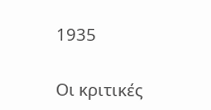1935

Οι κριτικές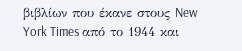βιβλίων που έκανε στους New York Times από το 1944 και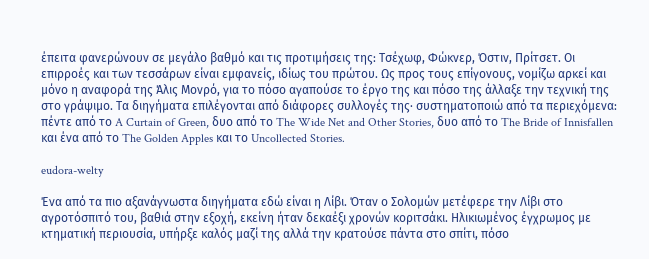έπειτα φανερώνουν σε μεγάλο βαθμό και τις προτιμήσεις της: Τσέχωφ, Φώκνερ, Όστιν, Πρίτσετ. Οι επιρροές και των τεσσάρων είναι εμφανείς, ιδίως του πρώτου. Ως προς τους επίγονους, νομίζω αρκεί και μόνο η αναφορά της Άλις Μονρό, για το πόσο αγαπούσε το έργο της και πόσο της άλλαξε την τεχνική της στο γράψιμο. Τα διηγήματα επιλέγονται από διάφορες συλλογές της· συστηματοποιώ από τα περιεχόμενα: πέντε από το A Curtain of Green, δυο από το The Wide Net and Other Stories, δυο από το The Bride of Innisfallen και ένα από το The Golden Apples και το Uncollected Stories.

eudora-welty

Ένα από τα πιο αξανάγνωστα διηγήματα εδώ είναι η Λίβι. Όταν ο Σολομών μετέφερε την Λίβι στο αγροτόσπιτό του, βαθιά στην εξοχή, εκείνη ήταν δεκαέξι χρονών κοριτσάκι. Ηλικιωμένος έγχρωμος με κτηματική περιουσία, υπήρξε καλός μαζί της αλλά την κρατούσε πάντα στο σπίτι, πόσο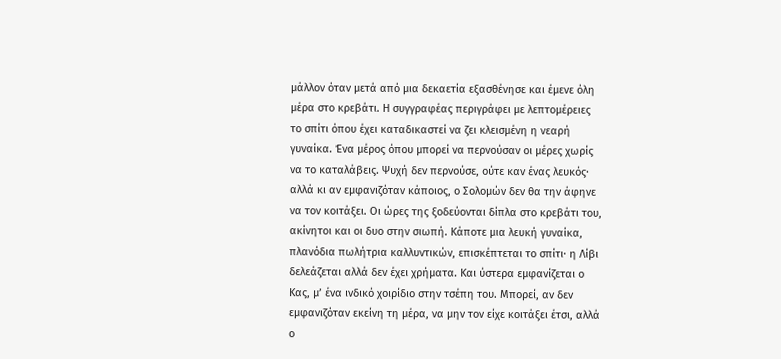μάλλον όταν μετά από μια δεκαετία εξασθένησε και έμενε όλη μέρα στο κρεβάτι. Η συγγραφέας περιγράφει με λεπτομέρειες το σπίτι όπου έχει καταδικαστεί να ζει κλεισμένη η νεαρή γυναίκα. Ένα μέρος όπου μπορεί να περνούσαν οι μέρες χωρίς να το καταλάβεις. Ψυχή δεν περνούσε, ούτε καν ένας λευκός· αλλά κι αν εμφανιζόταν κάποιος, ο Σολομών δεν θα την άφηνε να τον κοιτάξει. Οι ώρες της ξοδεύονται δίπλα στο κρεβάτι του, ακίνητοι και οι δυο στην σιωπή. Κάποτε μια λευκή γυναίκα, πλανόδια πωλήτρια καλλυντικών, επισκέπτεται το σπίτι· η Λίβι δελεάζεται αλλά δεν έχει χρήματα. Και ύστερα εμφανίζεται ο Κας, μ’ ένα ινδικό χοιρίδιο στην τσέπη του. Μπορεί, αν δεν εμφανιζόταν εκείνη τη μέρα, να μην τον είχε κοιτάξει έτσι, αλλά ο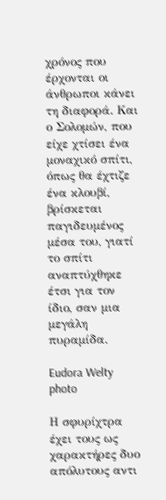χρόνος που έρχονται οι άνθρωποι κάνει τη διαφορά. Και ο Σολομών, που είχε χτίσει ένα μοναχικό σπίτι, όπως θα έχτιζε ένα κλουβί, βρίσκεται παγιδευμένος μέσα του, γιατί το σπίτι αναπτύχθηκε έτσι για τον ίδιο, σαν μια μεγάλη πυραμίδα.

Eudora Welty photo

Η σφυρίχτρα έχει τους ως χαρακτήρες δυο απόλυτους αντι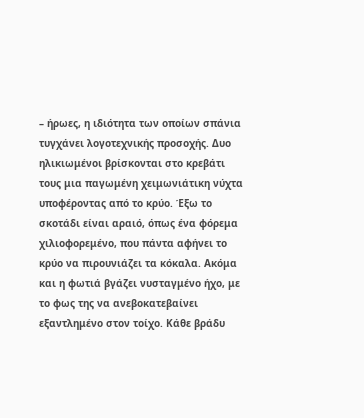– ήρωες, η ιδιότητα των οποίων σπάνια τυγχάνει λογοτεχνικής προσοχής. Δυο ηλικιωμένοι βρίσκονται στο κρεβάτι τους μια παγωμένη χειμωνιάτικη νύχτα υποφέροντας από το κρύο. Έξω το σκοτάδι είναι αραιό, όπως ένα φόρεμα χιλιοφορεμένο, που πάντα αφήνει το κρύο να πιρουνιάζει τα κόκαλα. Ακόμα και η φωτιά βγάζει νυσταγμένο ήχο, με το φως της να ανεβοκατεβαίνει εξαντλημένο στον τοίχο. Κάθε βράδυ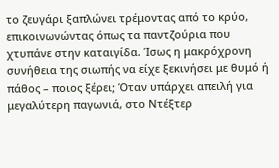το ζευγάρι ξαπλώνει τρέμοντας από το κρύο, επικοινωνώντας όπως τα παντζούρια που χτυπάνε στην καταιγίδα. Ίσως η μακρόχρονη συνήθεια της σιωπής να είχε ξεκινήσει με θυμό ή πάθος – ποιος ξέρει; Όταν υπάρχει απειλή για μεγαλύτερη παγωνιά, στο Ντέξτερ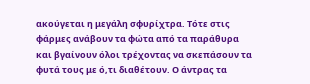ακούγεται η μεγάλη σφυρίχτρα. Τότε στις φάρμες ανάβουν τα φώτα από τα παράθυρα και βγαίνουν όλοι τρέχοντας να σκεπάσουν τα φυτά τους με ό,τι διαθέτουν. Ο άντρας τα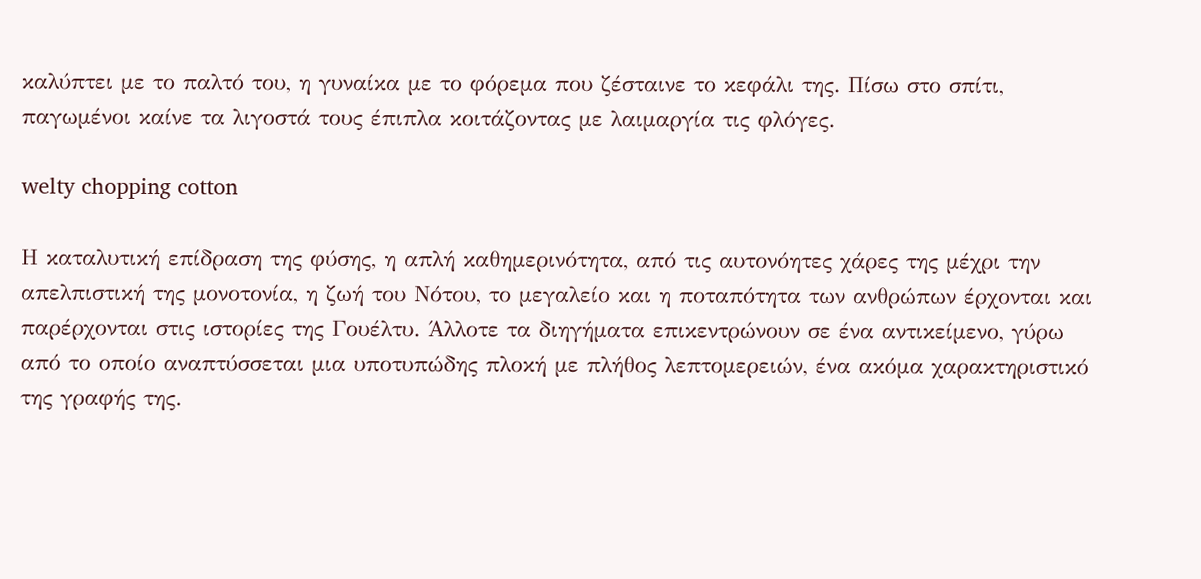καλύπτει με το παλτό του, η γυναίκα με το φόρεμα που ζέσταινε το κεφάλι της. Πίσω στο σπίτι, παγωμένοι καίνε τα λιγοστά τους έπιπλα κοιτάζοντας με λαιμαργία τις φλόγες.

welty chopping cotton

Η καταλυτική επίδραση της φύσης, η απλή καθημερινότητα, από τις αυτονόητες χάρες της μέχρι την απελπιστική της μονοτονία, η ζωή του Νότου, το μεγαλείο και η ποταπότητα των ανθρώπων έρχονται και παρέρχονται στις ιστορίες της Γουέλτυ. Άλλοτε τα διηγήματα επικεντρώνουν σε ένα αντικείμενο, γύρω από το οποίο αναπτύσσεται μια υποτυπώδης πλοκή με πλήθος λεπτομερειών, ένα ακόμα χαρακτηριστικό της γραφής της.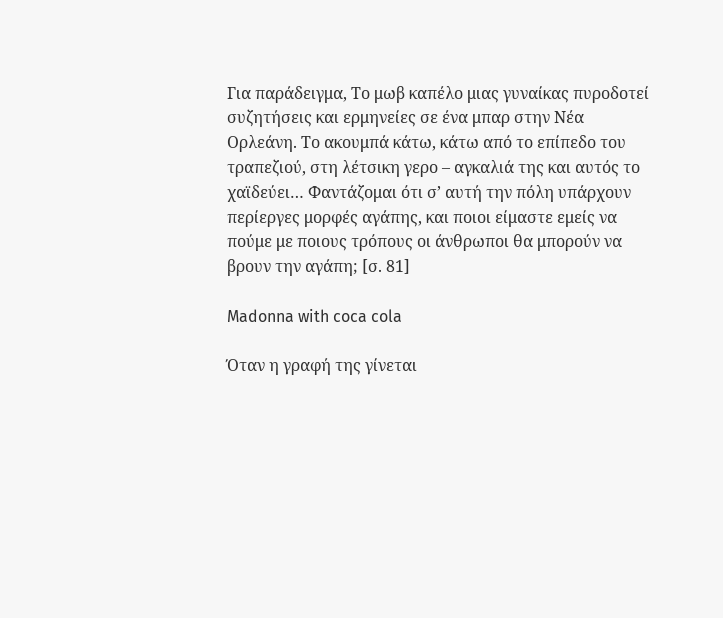Για παράδειγμα, Το μωβ καπέλο μιας γυναίκας πυροδοτεί συζητήσεις και ερμηνείες σε ένα μπαρ στην Νέα Ορλεάνη. Το ακουμπά κάτω, κάτω από το επίπεδο του τραπεζιού, στη λέτσικη γερο – αγκαλιά της και αυτός το χαϊδεύει… Φαντάζομαι ότι σ’ αυτή την πόλη υπάρχουν περίεργες μορφές αγάπης, και ποιοι είμαστε εμείς να πούμε με ποιους τρόπους οι άνθρωποι θα μπορούν να βρουν την αγάπη; [σ. 81]

Madonna with coca cola

Όταν η γραφή της γίνεται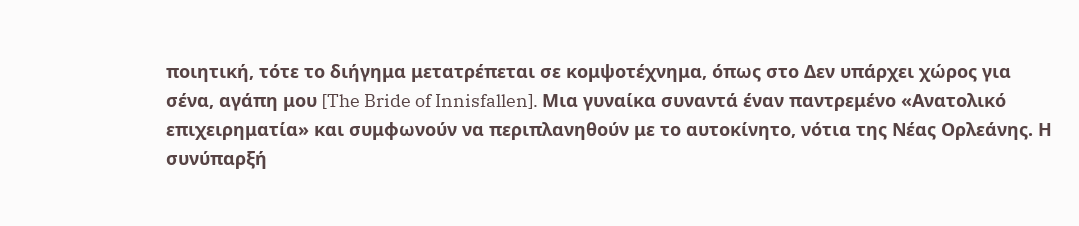ποιητική, τότε το διήγημα μετατρέπεται σε κομψοτέχνημα, όπως στο Δεν υπάρχει χώρος για σένα, αγάπη μου [The Bride of Innisfallen]. Μια γυναίκα συναντά έναν παντρεμένο «Ανατολικό επιχειρηματία» και συμφωνούν να περιπλανηθούν με το αυτοκίνητο, νότια της Νέας Ορλεάνης. Η συνύπαρξή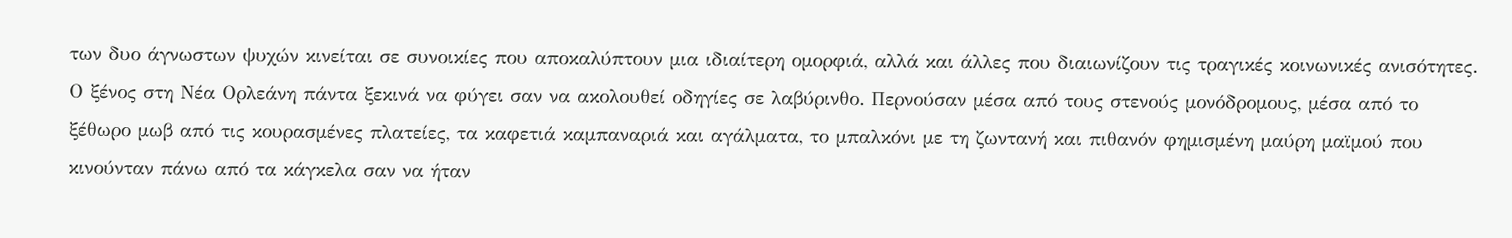των δυο άγνωστων ψυχών κινείται σε συνοικίες που αποκαλύπτουν μια ιδιαίτερη ομορφιά, αλλά και άλλες που διαιωνίζουν τις τραγικές κοινωνικές ανισότητες. Ο ξένος στη Νέα Ορλεάνη πάντα ξεκινά να φύγει σαν να ακολουθεί οδηγίες σε λαβύρινθο. Περνούσαν μέσα από τους στενούς μονόδρομους, μέσα από το ξέθωρο μωβ από τις κουρασμένες πλατείες, τα καφετιά καμπαναριά και αγάλματα, το μπαλκόνι με τη ζωντανή και πιθανόν φημισμένη μαύρη μαϊμού που κινούνταν πάνω από τα κάγκελα σαν να ήταν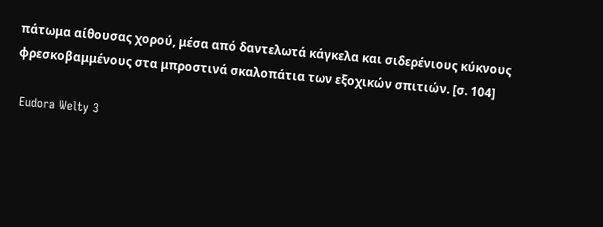πάτωμα αίθουσας χορού, μέσα από δαντελωτά κάγκελα και σιδερένιους κύκνους φρεσκοβαμμένους στα μπροστινά σκαλοπάτια των εξοχικών σπιτιών. [σ. 104]

 Eudora Welty 3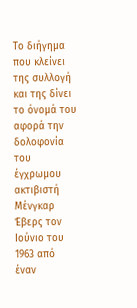Το διήγημα που κλείνει της συλλογή και της δίνει το όνομά του αφορά την δολοφονία του έγχρωμου ακτιβιστή Μένγκαρ Έβερς τον Ιούνιο του 1963 από έναν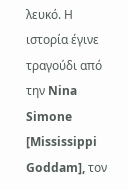λευκό. Η ιστορία έγινε τραγούδι από την Nina Simone [Mississippi Goddam], τον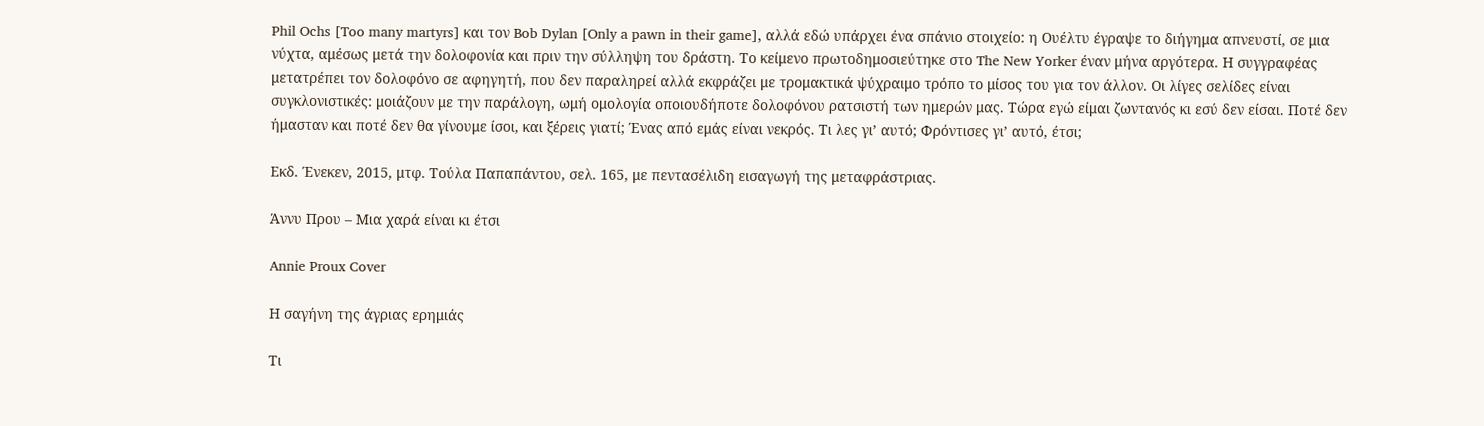Phil Ochs [Too many martyrs] και τον Bob Dylan [Only a pawn in their game], αλλά εδώ υπάρχει ένα σπάνιο στοιχείο: η Ουέλτυ έγραψε το διήγημα απνευστί, σε μια νύχτα, αμέσως μετά την δολοφονία και πριν την σύλληψη του δράστη. Το κείμενο πρωτοδημοσιεύτηκε στο The New Yorker έναν μήνα αργότερα. Η συγγραφέας μετατρέπει τον δολοφόνο σε αφηγητή, που δεν παραληρεί αλλά εκφράζει με τρομακτικά ψύχραιμο τρόπο το μίσος του για τον άλλον. Οι λίγες σελίδες είναι συγκλονιστικές: μοιάζουν με την παράλογη, ωμή ομολογία οποιουδήποτε δολοφόνου ρατσιστή των ημερών μας. Τώρα εγώ είμαι ζωντανός κι εσύ δεν είσαι. Ποτέ δεν ήμασταν και ποτέ δεν θα γίνουμε ίσοι, και ξέρεις γιατί; Ένας από εμάς είναι νεκρός. Τι λες γι’ αυτό; Φρόντισες γι’ αυτό, έτσι;

Εκδ. Ένεκεν, 2015, μτφ. Τούλα Παπαπάντου, σελ. 165, με πεντασέλιδη εισαγωγή της μεταφράστριας.

Άννυ Πρου – Μια χαρά είναι κι έτσι

Annie Proux Cover

Η σαγήνη της άγριας ερημιάς

Τι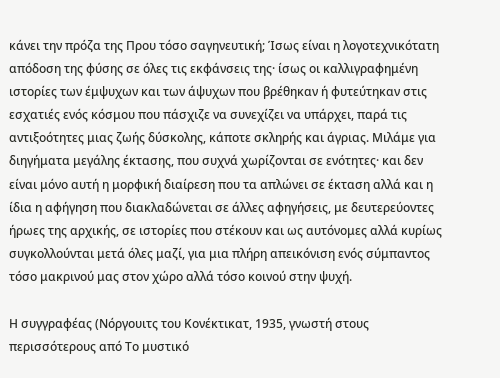κάνει την πρόζα της Πρου τόσο σαγηνευτική; Ίσως είναι η λογοτεχνικότατη απόδοση της φύσης σε όλες τις εκφάνσεις της· ίσως οι καλλιγραφημένη ιστορίες των έμψυχων και των άψυχων που βρέθηκαν ή φυτεύτηκαν στις εσχατιές ενός κόσμου που πάσχιζε να συνεχίζει να υπάρχει, παρά τις αντιξοότητες μιας ζωής δύσκολης, κάποτε σκληρής και άγριας. Μιλάμε για διηγήματα μεγάλης έκτασης, που συχνά χωρίζονται σε ενότητες· και δεν είναι μόνο αυτή η μορφική διαίρεση που τα απλώνει σε έκταση αλλά και η ίδια η αφήγηση που διακλαδώνεται σε άλλες αφηγήσεις, με δευτερεύοντες ήρωες της αρχικής, σε ιστορίες που στέκουν και ως αυτόνομες αλλά κυρίως συγκολλούνται μετά όλες μαζί, για μια πλήρη απεικόνιση ενός σύμπαντος τόσο μακρινού μας στον χώρο αλλά τόσο κοινού στην ψυχή.

Η συγγραφέας (Νόργουιτς του Κονέκτικατ, 1935, γνωστή στους περισσότερους από Το μυστικό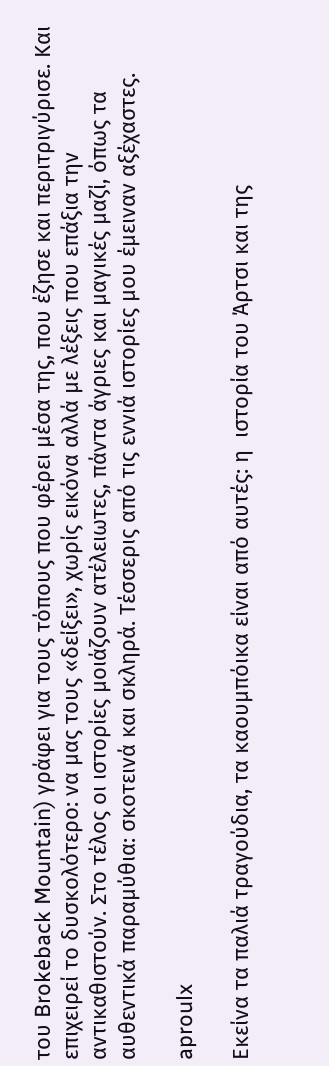του Brokeback Mountain) γράφει για τους τόπους που φέρει μέσα της, που έζησε και περιτριγύρισε. Και επιχειρεί το δυσκολότερο: να μας τους «δείξει», χωρίς εικόνα αλλά με λέξεις που επάξια την αντικαθιστούν. Στο τέλος οι ιστορίες μοιάζουν ατέλειωτες, πάντα άγριες και μαγικές μαζί, όπως τα αυθεντικά παραμύθια: σκοτεινά και σκληρά. Τέσσερις από τις εννιά ιστορίες μου έμειναν αξέχαστες.

aproulx

Εκείνα τα παλιά τραγούδια, τα καουμπόικα είναι από αυτές: η  ιστορία του Άρτσι και της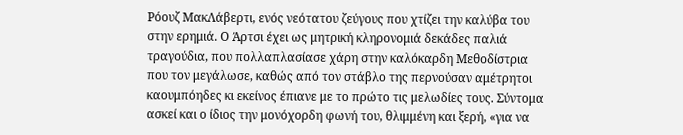Ρόουζ ΜακΛάβερτι, ενός νεότατου ζεύγους που χτίζει την καλύβα του στην ερημιά. Ο Άρτσι έχει ως μητρική κληρονομιά δεκάδες παλιά τραγούδια, που πολλαπλασίασε χάρη στην καλόκαρδη Μεθοδίστρια που τον μεγάλωσε, καθώς από τον στάβλο της περνούσαν αμέτρητοι καουμπόηδες κι εκείνος έπιανε με το πρώτο τις μελωδίες τους. Σύντομα ασκεί και ο ίδιος την μονόχορδη φωνή του, θλιμμένη και ξερή, «για να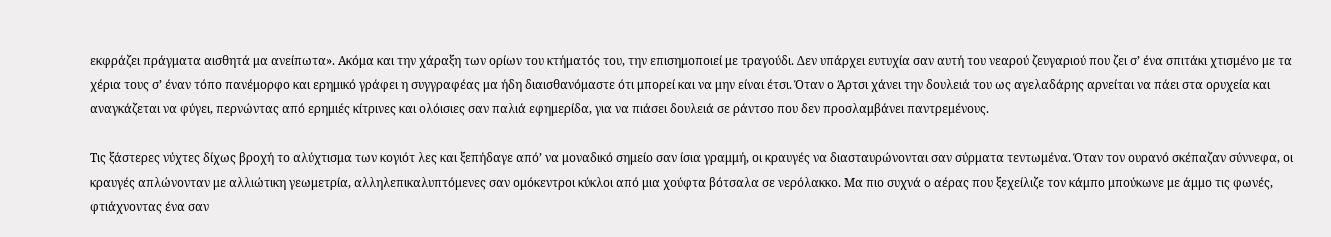εκφράζει πράγματα αισθητά μα ανείπωτα». Ακόμα και την χάραξη των ορίων του κτήματός του, την επισημοποιεί με τραγούδι. Δεν υπάρχει ευτυχία σαν αυτή του νεαρού ζευγαριού που ζει σ’ ένα σπιτάκι χτισμένο με τα χέρια τους σ’ έναν τόπο πανέμορφο και ερημικό γράφει η συγγραφέας μα ήδη διαισθανόμαστε ότι μπορεί και να μην είναι έτσι. Όταν ο Άρτσι χάνει την δουλειά του ως αγελαδάρης αρνείται να πάει στα ορυχεία και αναγκάζεται να φύγει, περνώντας από ερημιές κίτρινες και ολόισιες σαν παλιά εφημερίδα, για να πιάσει δουλειά σε ράντσο που δεν προσλαμβάνει παντρεμένους.

Τις ξάστερες νύχτες δίχως βροχή το αλύχτισμα των κογιότ λες και ξεπήδαγε από’ να μοναδικό σημείο σαν ίσια γραμμή, οι κραυγές να διασταυρώνονται σαν σύρματα τεντωμένα. Όταν τον ουρανό σκέπαζαν σύννεφα, οι κραυγές απλώνονταν με αλλιώτικη γεωμετρία, αλληλεπικαλυπτόμενες σαν ομόκεντροι κύκλοι από μια χούφτα βότσαλα σε νερόλακκο. Μα πιο συχνά ο αέρας που ξεχείλιζε τον κάμπο μπούκωνε με άμμο τις φωνές, φτιάχνοντας ένα σαν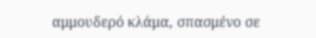αμμουδερό κλάμα, σπασμένο σε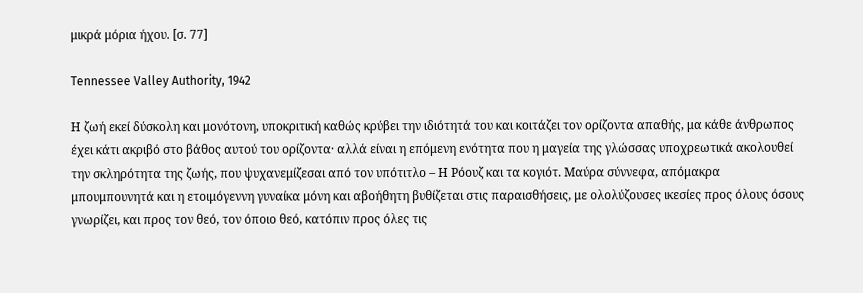μικρά μόρια ήχου. [σ. 77]

Tennessee Valley Authority, 1942

Η ζωή εκεί δύσκολη και μονότονη, υποκριτική καθώς κρύβει την ιδιότητά του και κοιτάζει τον ορίζοντα απαθής, μα κάθε άνθρωπος έχει κάτι ακριβό στο βάθος αυτού του ορίζοντα· αλλά είναι η επόμενη ενότητα που η μαγεία της γλώσσας υποχρεωτικά ακολουθεί την σκληρότητα της ζωής, που ψυχανεμίζεσαι από τον υπότιτλο – Η Ρόουζ και τα κογιότ. Μαύρα σύννεφα, απόμακρα μπουμπουνητά και η ετοιμόγεννη γυναίκα μόνη και αβοήθητη βυθίζεται στις παραισθήσεις, με ολολύζουσες ικεσίες προς όλους όσους γνωρίζει, και προς τον θεό, τον όποιο θεό, κατόπιν προς όλες τις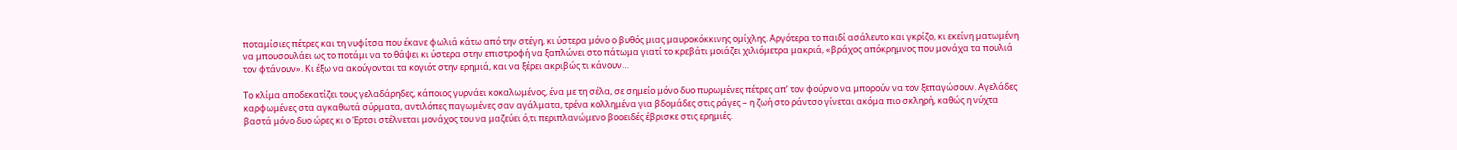ποταμίσιες πέτρες και τη νυφίτσα που έκανε φωλιά κάτω από την στέγη, κι ύστερα μόνο ο βυθός μιας μαυροκόκκινης ομίχλης. Αργότερα το παιδί ασάλευτο και γκρίζο, κι εκείνη ματωμένη να μπουσουλάει ως το ποτάμι να το θάψει κι ύστερα στην επιστροφή να ξαπλώνει στο πάτωμα γιατί το κρεβάτι μοιάζει χιλιόμετρα μακριά, «βράχος απόκρημνος που μονάχα τα πουλιά τον φτάνουν». Κι έξω να ακούγονται τα κογιότ στην ερημιά, και να ξέρει ακριβώς τι κάνουν…

Το κλίμα αποδεκατίζει τους γελαδάρηδες, κάποιος γυρνάει κοκαλωμένος, ένα με τη σέλα, σε σημείο μόνο δυο πυρωμένες πέτρες απ’ τον φούρνο να μπορούν να τον ξεπαγώσουν. Αγελάδες καρφωμένες στα αγκαθωτά σύρματα, αντιλόπες παγωμένες σαν αγάλματα, τρένα κολλημένα για βδομάδες στις ράγες – η ζωή στο ράντσο γίνεται ακόμα πιο σκληρή, καθώς η νύχτα βαστά μόνο δυο ώρες κι ο Έρτσι στέλνεται μονάχος του να μαζεύει ό,τι περιπλανώμενο βοοειδές έβρισκε στις ερημιές.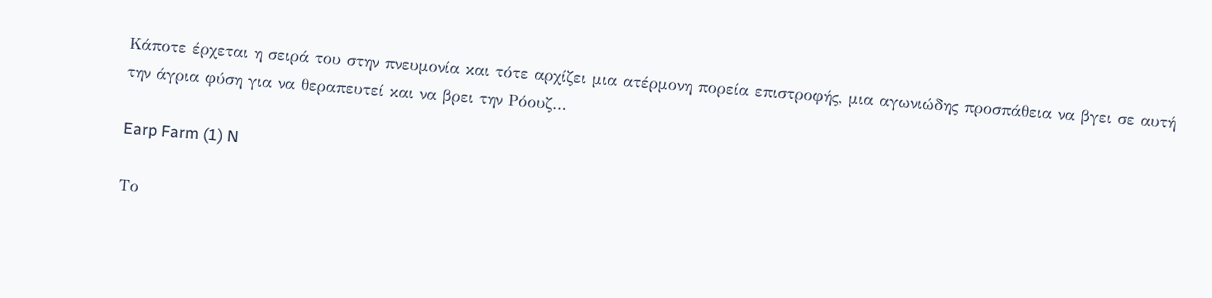Κάποτε έρχεται η σειρά του στην πνευμονία και τότε αρχίζει μια ατέρμονη πορεία επιστροφής, μια αγωνιώδης προσπάθεια να βγει σε αυτή την άγρια φύση για να θεραπευτεί και να βρει την Ρόουζ…

Earp Farm (1) N

Το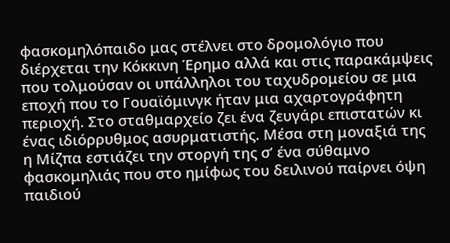φασκομηλόπαιδο μας στέλνει στο δρομολόγιο που διέρχεται την Κόκκινη Έρημο αλλά και στις παρακάμψεις που τολμούσαν οι υπάλληλοι του ταχυδρομείου σε μια εποχή που το Γουαϊόμινγκ ήταν μια αχαρτογράφητη περιοχή. Στο σταθμαρχείο ζει ένα ζευγάρι επιστατών κι ένας ιδιόρρυθμος ασυρματιστής. Μέσα στη μοναξιά της η Μίζπα εστιάζει την στοργή της σ’ ένα σύθαμνο φασκομηλιάς που στο ημίφως του δειλινού παίρνει όψη παιδιού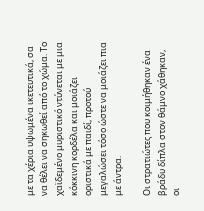με τα χέρια υψωμένα ικετευτικά, σα να θέλει να σηκωθεί από το χώμα. Το χαϊδεμένο μυριστικό ντύνεται με μια κόκκινη κορδέλα και μοιάζει οριστικά με παιδί, προτού μεγαλώσει τόσο ώστε να μοιάζει πια με άντρα.

Οι στρατιώτες που κοιμήθηκαν ένα βράδυ δίπλα στον θάμνο χάθηκαν, οι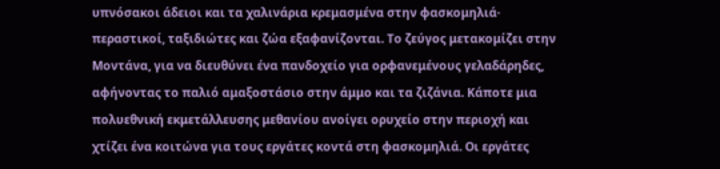υπνόσακοι άδειοι και τα χαλινάρια κρεμασμένα στην φασκομηλιά· περαστικοί, ταξιδιώτες και ζώα εξαφανίζονται. Το ζεύγος μετακομίζει στην Μοντάνα, για να διευθύνει ένα πανδοχείο για ορφανεμένους γελαδάρηδες, αφήνοντας το παλιό αμαξοστάσιο στην άμμο και τα ζιζάνια. Κάποτε μια πολυεθνική εκμετάλλευσης μεθανίου ανοίγει ορυχείο στην περιοχή και χτίζει ένα κοιτώνα για τους εργάτες κοντά στη φασκομηλιά. Οι εργάτες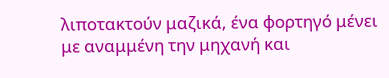λιποτακτούν μαζικά, ένα φορτηγό μένει με αναμμένη την μηχανή και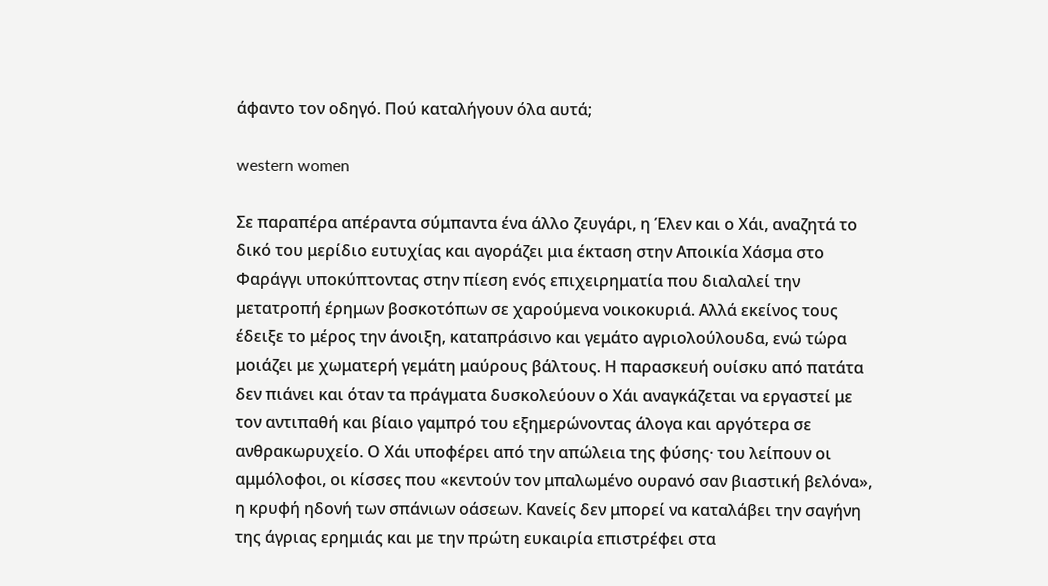άφαντο τον οδηγό. Πού καταλήγουν όλα αυτά;

western women

Σε παραπέρα απέραντα σύμπαντα ένα άλλο ζευγάρι, η Έλεν και ο Χάι, αναζητά το δικό του μερίδιο ευτυχίας και αγοράζει μια έκταση στην Αποικία Χάσμα στο Φαράγγι υποκύπτοντας στην πίεση ενός επιχειρηματία που διαλαλεί την μετατροπή έρημων βοσκοτόπων σε χαρούμενα νοικοκυριά. Αλλά εκείνος τους έδειξε το μέρος την άνοιξη, καταπράσινο και γεμάτο αγριολούλουδα, ενώ τώρα μοιάζει με χωματερή γεμάτη μαύρους βάλτους. Η παρασκευή ουίσκυ από πατάτα δεν πιάνει και όταν τα πράγματα δυσκολεύουν ο Χάι αναγκάζεται να εργαστεί με τον αντιπαθή και βίαιο γαμπρό του εξημερώνοντας άλογα και αργότερα σε ανθρακωρυχείο. Ο Χάι υποφέρει από την απώλεια της φύσης· του λείπουν οι αμμόλοφοι, οι κίσσες που «κεντούν τον μπαλωμένο ουρανό σαν βιαστική βελόνα», η κρυφή ηδονή των σπάνιων οάσεων. Κανείς δεν μπορεί να καταλάβει την σαγήνη της άγριας ερημιάς και με την πρώτη ευκαιρία επιστρέφει στα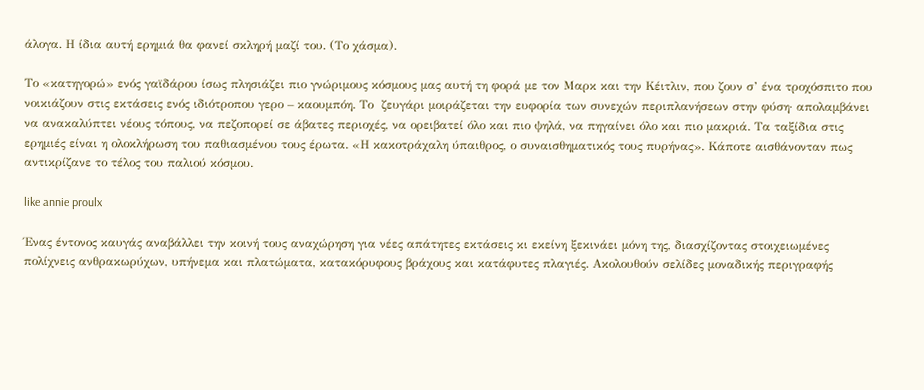άλογα. Η ίδια αυτή ερημιά θα φανεί σκληρή μαζί του. (Το χάσμα).

Το «κατηγορώ» ενός γαϊδάρου ίσως πλησιάζει πιο γνώριμους κόσμους μας αυτή τη φορά με τον Μαρκ και την Κέιτλιν, που ζουν σ’ ένα τροχόσπιτο που νοικιάζουν στις εκτάσεις ενός ιδιότροπου γερο – καουμπόη. Το  ζευγάρι μοιράζεται την ευφορία των συνεχών περιπλανήσεων στην φύση· απολαμβάνει να ανακαλύπτει νέους τόπους, να πεζοπορεί σε άβατες περιοχές, να ορειβατεί όλο και πιο ψηλά, να πηγαίνει όλο και πιο μακριά. Τα ταξίδια στις ερημιές είναι η ολοκλήρωση του παθιασμένου τους έρωτα. «Η κακοτράχαλη ύπαιθρος, ο συναισθηματικός τους πυρήνας». Κάποτε αισθάνονταν πως αντικρίζανε το τέλος του παλιού κόσμου.

like annie proulx

Ένας έντονος καυγάς αναβάλλει την κοινή τους αναχώρηση για νέες απάτητες εκτάσεις κι εκείνη ξεκινάει μόνη της, διασχίζοντας στοιχειωμένες πολίχνεις ανθρακωρύχων, υπήνεμα και πλατώματα, κατακόρυφους βράχους και κατάφυτες πλαγιές. Ακολουθούν σελίδες μοναδικής περιγραφής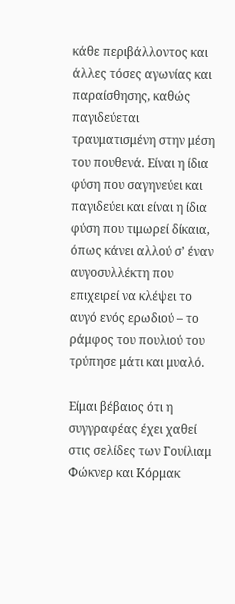κάθε περιβάλλοντος και άλλες τόσες αγωνίας και παραίσθησης, καθώς παγιδεύεται τραυματισμένη στην μέση του πουθενά. Είναι η ίδια φύση που σαγηνεύει και παγιδεύει και είναι η ίδια φύση που τιμωρεί δίκαια, όπως κάνει αλλού σ’ έναν αυγοσυλλέκτη που επιχειρεί να κλέψει το αυγό ενός ερωδιού – το ράμφος του πουλιού του τρύπησε μάτι και μυαλό.

Είμαι βέβαιος ότι η συγγραφέας έχει χαθεί στις σελίδες των Γουίλιαμ Φώκνερ και Κόρμακ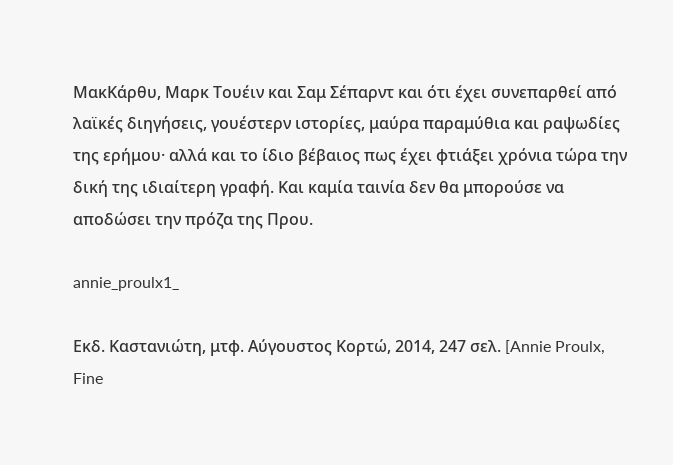ΜακΚάρθυ, Μαρκ Τουέιν και Σαμ Σέπαρντ και ότι έχει συνεπαρθεί από λαϊκές διηγήσεις, γουέστερν ιστορίες, μαύρα παραμύθια και ραψωδίες της ερήμου· αλλά και το ίδιο βέβαιος πως έχει φτιάξει χρόνια τώρα την δική της ιδιαίτερη γραφή. Και καμία ταινία δεν θα μπορούσε να αποδώσει την πρόζα της Πρου.

annie_proulx1_

Εκδ. Καστανιώτη, μτφ. Αύγουστος Κορτώ, 2014, 247 σελ. [Annie Proulx, Fine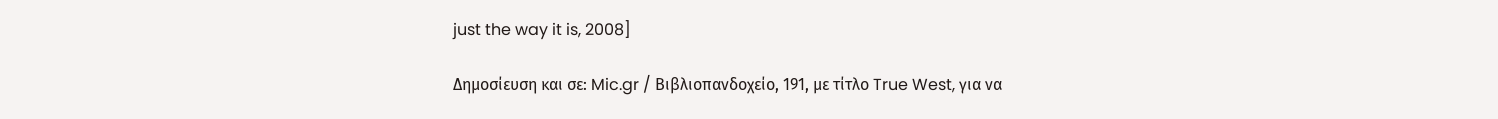just the way it is, 2008]

Δημοσίευση και σε: Mic.gr / Βιβλιοπανδοχείο, 191, με τίτλο True West, για να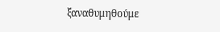ξαναθυμηθούμε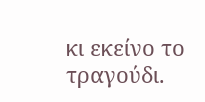κι εκείνο το τραγούδι.